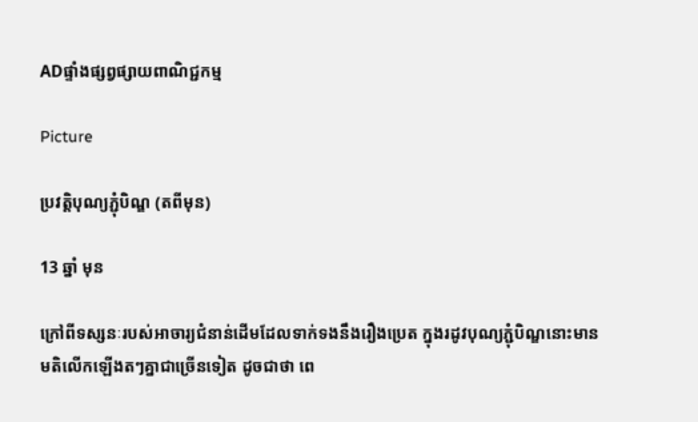ADផ្ទាំងផ្សព្វផ្សាយពាណិជ្ជកម្ម

Picture

ប្រវត្តិបុណ្យភ្ជុំបិណ្ឌ (តពីមុន)

13 ឆ្នាំ មុន

ក្រៅពីទស្សនៈរបស់អាចារ្យជំនាន់ដើមដែលទាក់ទងនឹងរឿងប្រេត ក្នុងរដូវបុណ្យភ្ជុំបិណ្ឌនោះមានមតិលើកឡើងតៗគ្នាជាច្រើនទៀត ដូចជាថា ពេ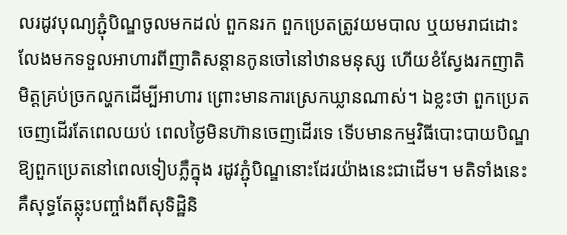លរដូវបុណ្យភ្ជុំបិណ្ឌចូលមកដល់ ពួកនរក ពួកប្រេតត្រូវយមបាល ឬយមរាជដោះលែងមកទទួលអាហារពីញាតិសន្តានកូនចៅនៅឋានមនុស្ស ហើយខំស្វែងរកញាតិមិត្តគ្រប់ច្រកល្ហកដើម្បីអាហារ ព្រោះមានការស្រេកឃ្លានណាស់។ ឯខ្លះថា ពួកប្រេតចេញដើរតែពេលយប់ ពេលថ្ងៃមិនហ៊ានចេញដើរទេ ទើបមានកម្មវិធីបោះបាយបិណ្ឌឱ្យពួកប្រេតនៅពេលទៀបភ្លឺក្នុង រដូវភ្ជុំបិណ្ឌនោះដែរយ៉ាងនេះជាដើម។ មតិទាំងនេះគឺសុទ្ធតែឆ្លុះបញ្ចាំងពីសុទិដ្ឋិនិ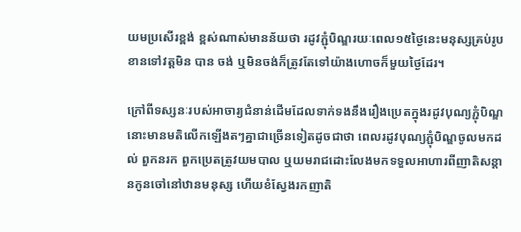យមប្រសើរខ្ពង់ ខ្ពស់ណាស់មានន័យថា រដូវភ្ជុំបិណ្ឌរយៈពេល១៥ថ្ងៃនេះមនុស្សគ្រប់រូបខានទៅវត្តមិន បាន ចង់ ឬមិនចង់ក៏ត្រូវតែទៅយ៉ាងហោចក៏មួយថ្ងៃដែរ។

ក្រៅពីទស្សនៈរបស់អាចារ្យជំនាន់ដើមដែលទាក់ទងនឹងរឿងប្រេតក្នុងរដូវបុណ្យភ្ជុំបិណ្ឌនោះមានមតិលើកឡើងតៗគ្នាជាច្រើនទៀតដូចជាថា ពេលរដូវបុណ្យភ្ជុំបិណ្ឌចូលមកដល់ ពួកនរក ពួកប្រេតត្រូវយមបាល ឬយមរាជដោះលែងមកទទួលអាហារពីញាតិសន្តានកូនចៅនៅឋានមនុស្ស ហើយខំស្វែងរកញាតិ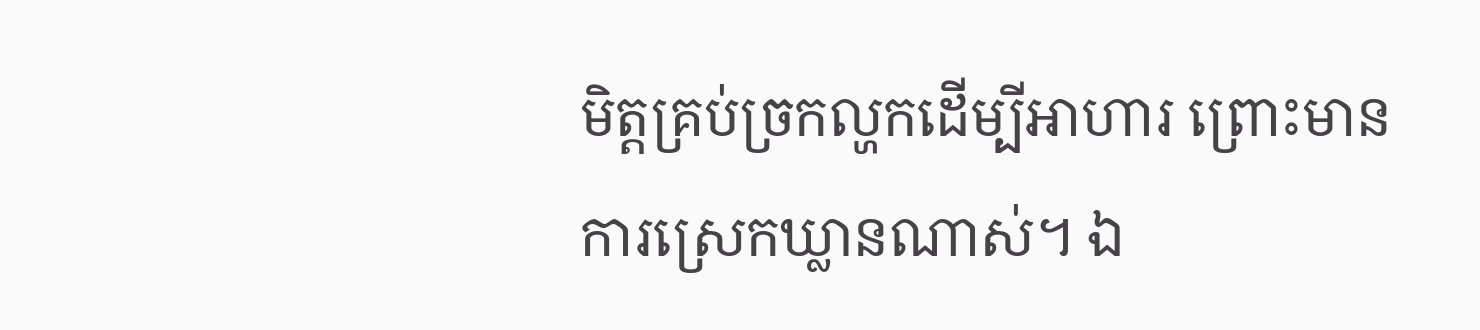មិត្តគ្រប់ច្រកល្ហកដើម្បីអាហារ ព្រោះមានការស្រេកឃ្លានណាស់។ ឯ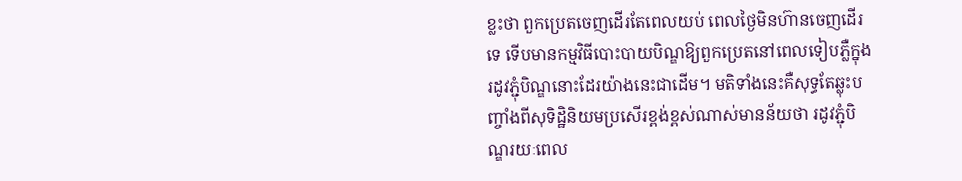ខ្លះថា ពួកប្រេតចេញដើរតែពេលយប់ ពេលថ្ងៃមិនហ៊ានចេញដើរទេ ទើបមានកម្មវិធីបោះបាយបិណ្ឌឱ្យពួកប្រេតនៅពេលទៀបភ្លឺក្នុងរដូវភ្ជុំបិណ្ឌនោះដែរយ៉ាងនេះជាដើម។ មតិទាំងនេះគឺសុទ្ធតែឆ្លុះបញ្ចាំងពីសុទិដ្ឋិនិយមប្រសើរខ្ពង់ខ្ពស់ណាស់មានន័យថា រដូវភ្ជុំបិណ្ឌរយៈពេល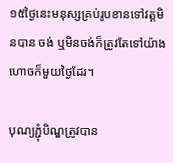១៥ថ្ងៃនេះមនុស្សគ្រប់រូបខានទៅវត្តមិនបាន ចង់ ឬមិនចង់ក៏ត្រូវតែទៅយ៉ាងហោចក៏មួយថ្ងៃដែរ។

បុណ្យភ្ជុំបិណ្ឌត្រូវបាន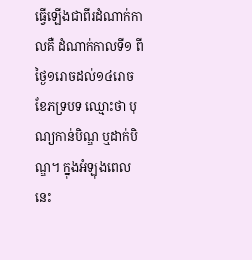ធ្វើឡើងជាពីរដំណាក់កាលគឺ ដំណាក់កាលទី១ ពីថ្ងៃ១រោចដល់១៤រោច ខែភទ្របទ ឈ្មោះថា បុណ្យកាន់បិណ្ឌ ឬដាក់បិណ្ឌ។ ក្នុងអំឡុងពេលនេះ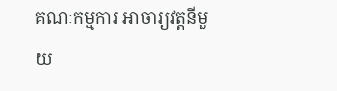គណៈកម្មការ អាចារ្យវត្តនីមួយ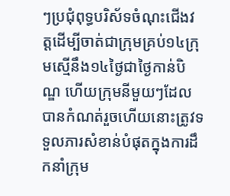ៗប្រជុំពុទ្ធបរិស័ទចំណុះជើងវត្តដើម្បីចាត់ជាក្រុមគ្រប់១៤ក្រុមស្មើនឹង១៤ថ្ងៃជាថ្ងៃកាន់បិណ្ឌ ហើយក្រុមនីមួយៗដែលបានកំណត់រួចហើយនោះត្រូវទទួលភារសំខាន់បំផុតក្នុងការដឹកនាំក្រុម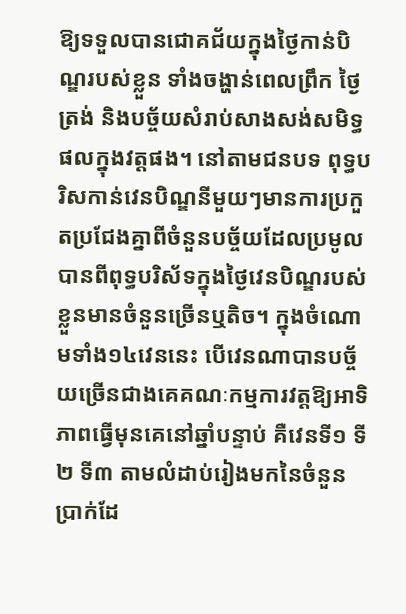ឱ្យទទួលបានជោគជ័យក្នុងថ្ងៃកាន់បិណ្ឌរបស់ខ្លួន ទាំងចង្ហាន់ពេលព្រឹក ថ្ងៃត្រង់ និងបច្ច័យសំរាប់សាងសង់សមិទ្ធផលក្នុងវត្តផង។ នៅតាមជនបទ ពុទ្ធបរិសកាន់វេនបិណ្ឌនីមួយៗមានការប្រកួតប្រជែងគ្នាពីចំនួនបច្ច័យដែលប្រមូលបានពីពុទ្ធបរិស័ទក្នុងថ្ងៃវេនបិណ្ឌរបស់ខ្លួនមានចំនួនច្រើនឬតិច។ ក្នុងចំណោមទាំង១៤វេននេះ បើវេនណាបានបច្ច័យច្រើនជាងគេគណៈកម្មការវត្តឱ្យអាទិភាពធ្វើមុនគេនៅឆ្នាំបន្ទាប់ គឺវេនទី១ ទី២ ទី៣ តាមលំដាប់រៀងមកនៃចំនួនប្រាក់ដែ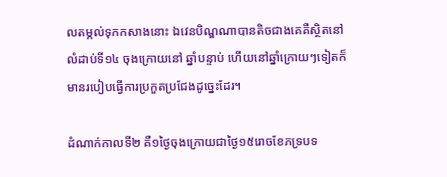លតម្កល់ទុកកសាងនោះ ឯវេនបិណ្ឌណាបានតិចជាងគេគឺស្ថិតនៅលំដាប់ទី១៤ ចុងក្រោយនៅ ឆ្នាំបន្ទាប់ ហើយនៅឆ្នាំក្រោយៗទៀតក៏មានរបៀបធ្វើការប្រកួតប្រជែងដូច្នេះដែរ។

ដំណាក់កាលទី២ គឺ១ថ្ងៃចុងក្រោយជាថ្ងៃ១៥រោចខែភទ្របទ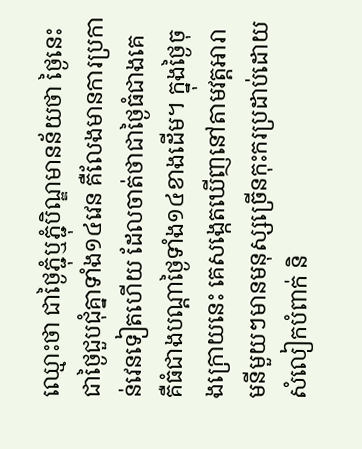ឈ្មោះថា ជាថ្ងៃភ្ជុំឬភ្ជុំបិណ្ឌមានន័យថា ថ្ងៃនេះជាថ្ងៃជួបជុំគ្នាទាំង១៤វេន គឺលែងមានការប្រកាន់វេនទៀតហើយ ដែលចាត់ថាជាថ្ងៃធំជាងគេ គឺធំជាងបណ្តាថ្ងៃទាំង១៤ខាងដើម។ ក្នុងថ្ងៃចុងក្រោយនេះ គេសង្កេតឃើញនៅតាមវត្តអារាមនីមួយៗមានមនុស្សច្រើនកុះករប្រដាប់ដោយសំលៀកបំពាក់ និ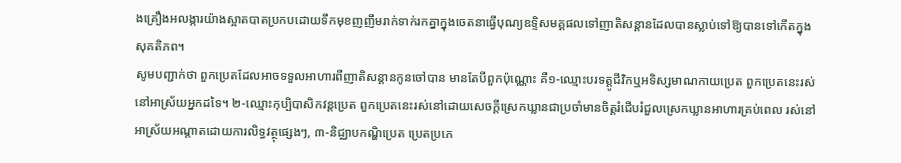ងគ្រឿងអលង្ការយ៉ាងស្អាតបាតប្រកបដោយទឹកមុខញញឹមរាក់ទាក់រកគ្នាក្នុងចេតនាធ្វើបុណ្យឧទិ្ទសមគ្គផលទៅញាតិសន្តានដែលបានស្លាប់ទៅឱ្យបានទៅកើតក្នុងសុគតិភព។
សូមបញ្ជាក់ថា ពួកប្រេតដែលអាចទទួលអាហារពីញាតិសន្តានកូនចៅបាន មានតែបីពួកប៉ុណ្ណោះ គឺ១-ឈ្មោះបរទត្តូជីវិកឬអទិស្សមាណកាយប្រេត ពួកប្រេតនេះរស់នៅអាស្រ័យអ្នកដទៃ។ ២-ឈ្មោះកុប្បិបាសិកវន្តប្រេត ពួកប្រេតនេះរស់នៅដោយសេចក្តីស្រេកឃ្លានជាប្រចាំមានចិត្តរំជើបរំជួលស្រេកឃ្លានអាហារគ្រប់ពេល រស់នៅអាស្រ័យអណ្តាតដោយការលិទ្ធវត្ថុផ្សេងៗ, ៣-និជ្ឈាបកណ្ហិប្រេត ប្រេតប្រភេ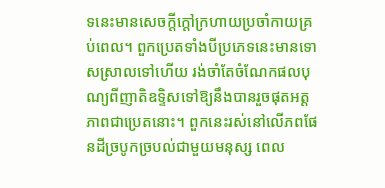ទនេះមានសេចក្តីក្តៅក្រហាយប្រចាំកាយគ្រប់ពេល។ ពួកប្រេតទាំងបីប្រភេទនេះមានទោសស្រាលទៅហើយ រង់ចាំតែចំណែកផលបុណ្យពីញាតិឧទ្ទិសទៅឱ្យនឹងបានរួចផុតអត្តភាពជាប្រេតនោះ។ ពួកនេះរស់នៅលើភពផែនដីច្របូកច្របល់ជាមួយមនុស្ស ពេល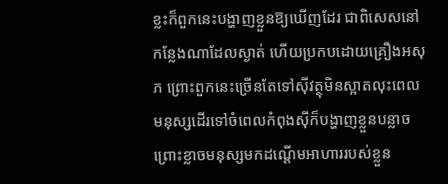ខ្លះក៏ពួកនេះបង្ហាញខ្លួនឱ្យឃើញដែរ ជាពិសេសនៅកន្លែងណាដែលស្ងាត់ ហើយប្រកបដោយគ្រឿងអសុភ ព្រោះពួកនេះច្រើនតែទៅស៊ីវត្ថុមិនស្អាតលុះពេលមនុស្សដើរទៅចំពេលកំពុងស៊ីក៏បង្ហាញខ្លួនបន្លាច ព្រោះខ្លាចមនុស្សមកដណ្តើមអាហាររបស់ខ្លួន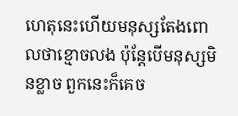ហេតុនេះហើយមនុស្សតែងពោលថាខ្មោចលង ប៉ុន្តែបើមនុស្សមិនខ្លាច ពួកនេះក៏គេច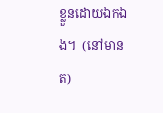ខ្លួនដោយឯកឯង។  (នៅមានត)